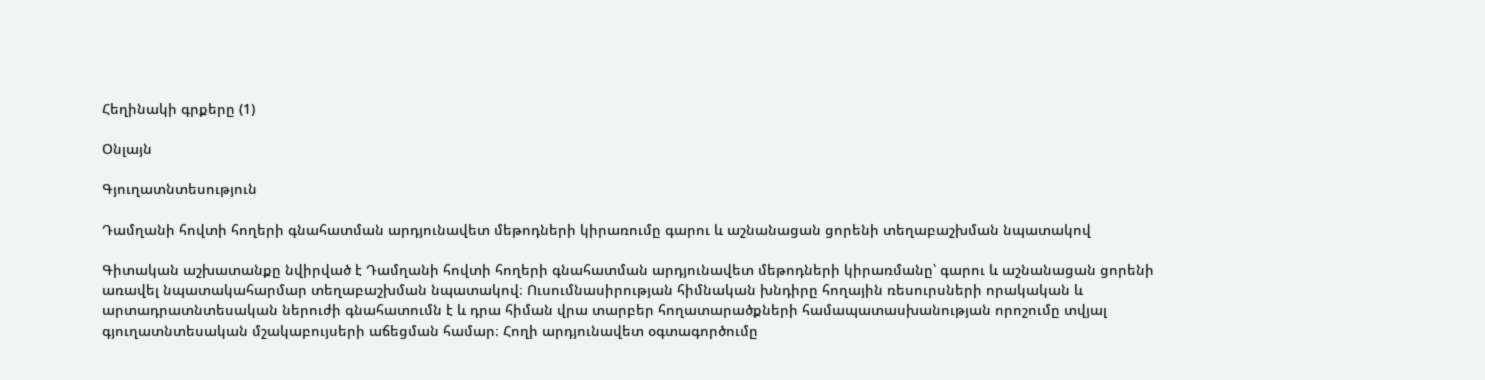Հեղինակի գրքերը (1)

Օնլայն

Գյուղատնտեսություն

Դամղանի հովտի հողերի գնահատման արդյունավետ մեթոդների կիրառումը գարու և աշնանացան ցորենի տեղաբաշխման նպատակով

Գիտական աշխատանքը նվիրված է Դամղանի հովտի հողերի գնահատման արդյունավետ մեթոդների կիրառմանը՝ գարու և աշնանացան ցորենի առավել նպատակահարմար տեղաբաշխման նպատակով։ Ուսումնասիրության հիմնական խնդիրը հողային ռեսուրսների որակական և արտադրատնտեսական ներուժի գնահատումն է և դրա հիման վրա տարբեր հողատարածքների համապատասխանության որոշումը տվյալ գյուղատնտեսական մշակաբույսերի աճեցման համար։ Հողի արդյունավետ օգտագործումը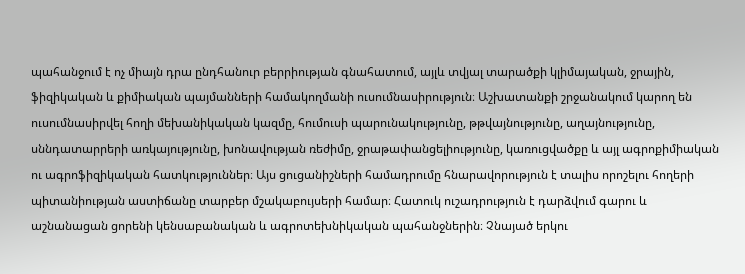պահանջում է ոչ միայն դրա ընդհանուր բերրիության գնահատում, այլև տվյալ տարածքի կլիմայական, ջրային, ֆիզիկական և քիմիական պայմանների համակողմանի ուսումնասիրություն։ Աշխատանքի շրջանակում կարող են ուսումնասիրվել հողի մեխանիկական կազմը, հումուսի պարունակությունը, թթվայնությունը, աղայնությունը, սննդատարրերի առկայությունը, խոնավության ռեժիմը, ջրաթափանցելիությունը, կառուցվածքը և այլ ագրոքիմիական ու ագրոֆիզիկական հատկություններ։ Այս ցուցանիշների համադրումը հնարավորություն է տալիս որոշելու հողերի պիտանիության աստիճանը տարբեր մշակաբույսերի համար։ Հատուկ ուշադրություն է դարձվում գարու և աշնանացան ցորենի կենսաբանական և ագրոտեխնիկական պահանջներին։ Չնայած երկու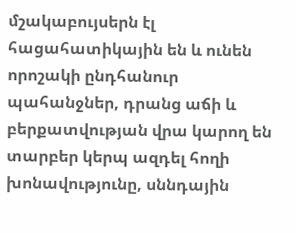մշակաբույսերն էլ հացահատիկային են և ունեն որոշակի ընդհանուր պահանջներ, դրանց աճի և բերքատվության վրա կարող են տարբեր կերպ ազդել հողի խոնավությունը, սննդային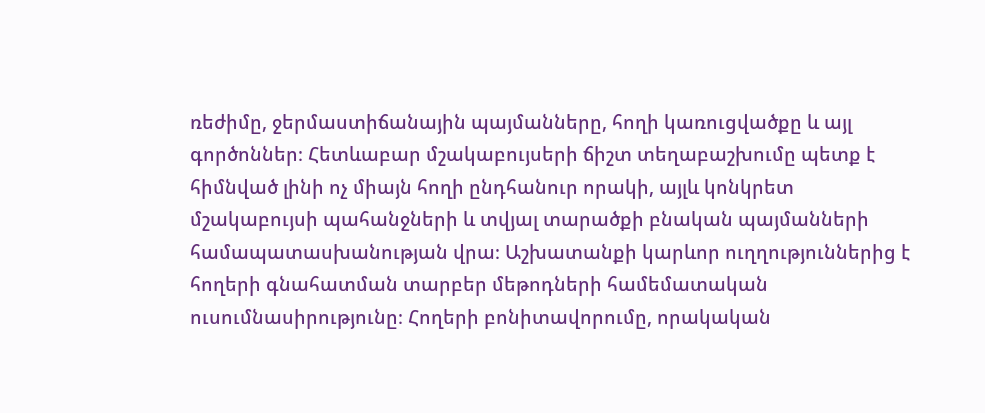ռեժիմը, ջերմաստիճանային պայմանները, հողի կառուցվածքը և այլ գործոններ։ Հետևաբար մշակաբույսերի ճիշտ տեղաբաշխումը պետք է հիմնված լինի ոչ միայն հողի ընդհանուր որակի, այլև կոնկրետ մշակաբույսի պահանջների և տվյալ տարածքի բնական պայմանների համապատասխանության վրա։ Աշխատանքի կարևոր ուղղություններից է հողերի գնահատման տարբեր մեթոդների համեմատական ուսումնասիրությունը։ Հողերի բոնիտավորումը, որակական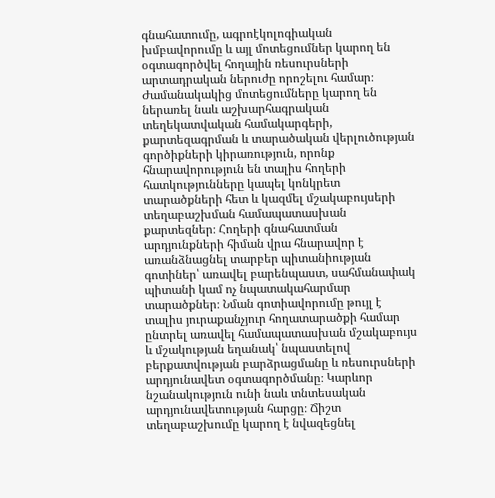գնահատումը, ագրոէկոլոգիական խմբավորումը և այլ մոտեցումներ կարող են օգտագործվել հողային ռեսուրսների արտադրական ներուժը որոշելու համար։ Ժամանակակից մոտեցումները կարող են ներառել նաև աշխարհագրական տեղեկատվական համակարգերի, քարտեզագրման և տարածական վերլուծության գործիքների կիրառություն, որոնք հնարավորություն են տալիս հողերի հատկությունները կապել կոնկրետ տարածքների հետ և կազմել մշակաբույսերի տեղաբաշխման համապատասխան քարտեզներ։ Հողերի գնահատման արդյունքների հիման վրա հնարավոր է առանձնացնել տարբեր պիտանիության գոտիներ՝ առավել բարենպաստ, սահմանափակ պիտանի կամ ոչ նպատակահարմար տարածքներ։ Նման գոտիավորումը թույլ է տալիս յուրաքանչյուր հողատարածքի համար ընտրել առավել համապատասխան մշակաբույս և մշակության եղանակ՝ նպաստելով բերքատվության բարձրացմանը և ռեսուրսների արդյունավետ օգտագործմանը։ Կարևոր նշանակություն ունի նաև տնտեսական արդյունավետության հարցը։ Ճիշտ տեղաբաշխումը կարող է նվազեցնել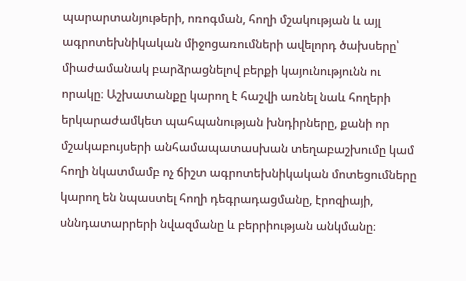պարարտանյութերի, ոռոգման, հողի մշակության և այլ ագրոտեխնիկական միջոցառումների ավելորդ ծախսերը՝ միաժամանակ բարձրացնելով բերքի կայունությունն ու որակը։ Աշխատանքը կարող է հաշվի առնել նաև հողերի երկարաժամկետ պահպանության խնդիրները, քանի որ մշակաբույսերի անհամապատասխան տեղաբաշխումը կամ հողի նկատմամբ ոչ ճիշտ ագրոտեխնիկական մոտեցումները կարող են նպաստել հողի դեգրադացմանը, էրոզիայի, սննդատարրերի նվազմանը և բերրիության անկմանը։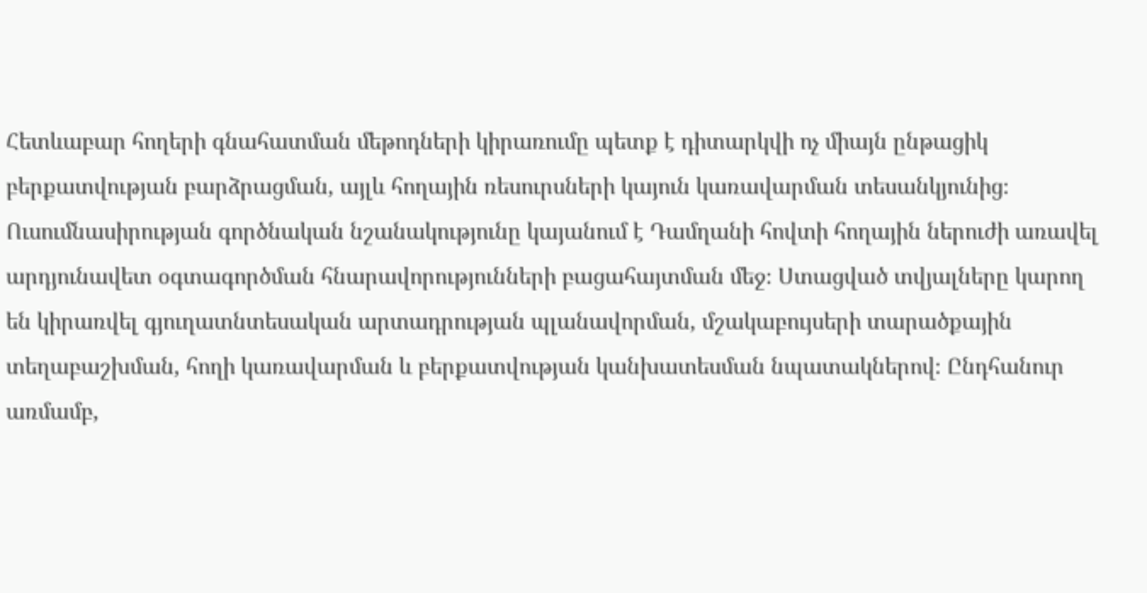Հետևաբար հողերի գնահատման մեթոդների կիրառումը պետք է դիտարկվի ոչ միայն ընթացիկ բերքատվության բարձրացման, այլև հողային ռեսուրսների կայուն կառավարման տեսանկյունից։ Ուսումնասիրության գործնական նշանակությունը կայանում է Դամղանի հովտի հողային ներուժի առավել արդյունավետ օգտագործման հնարավորությունների բացահայտման մեջ։ Ստացված տվյալները կարող են կիրառվել գյուղատնտեսական արտադրության պլանավորման, մշակաբույսերի տարածքային տեղաբաշխման, հողի կառավարման և բերքատվության կանխատեսման նպատակներով։ Ընդհանուր առմամբ,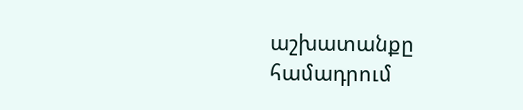աշխատանքը համադրում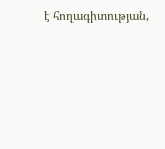է հողագիտության,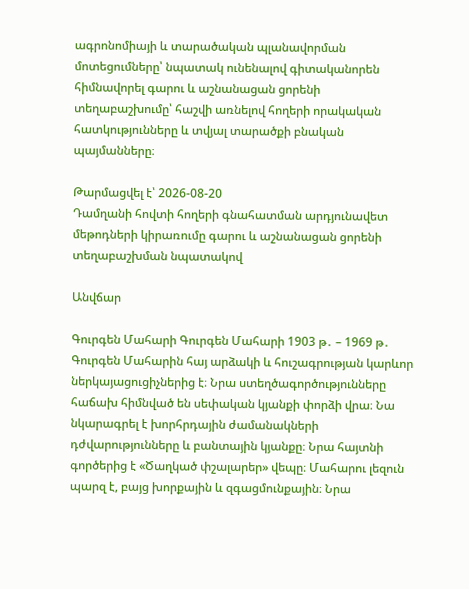ագրոնոմիայի և տարածական պլանավորման մոտեցումները՝ նպատակ ունենալով գիտականորեն հիմնավորել գարու և աշնանացան ցորենի տեղաբաշխումը՝ հաշվի առնելով հողերի որակական հատկությունները և տվյալ տարածքի բնական պայմանները։

Թարմացվել է՝ 2026-08-20
Դամղանի հովտի հողերի գնահատման արդյունավետ մեթոդների կիրառումը գարու և աշնանացան ցորենի տեղաբաշխման նպատակով

Անվճար

Գուրգեն Մահարի Գուրգեն Մահարի 1903 թ․ – 1969 թ․ Գուրգեն Մահարին հայ արձակի և հուշագրության կարևոր ներկայացուցիչներից է։ Նրա ստեղծագործությունները հաճախ հիմնված են սեփական կյանքի փորձի վրա։ Նա նկարագրել է խորհրդային ժամանակների դժվարությունները և բանտային կյանքը։ Նրա հայտնի գործերից է «Ծաղկած փշալարեր» վեպը։ Մահարու լեզուն պարզ է, բայց խորքային և զգացմունքային։ Նրա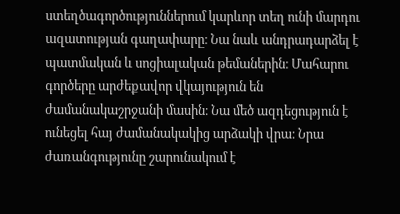ստեղծագործություններում կարևոր տեղ ունի մարդու ազատության գաղափարը։ Նա նաև անդրադարձել է պատմական և սոցիալական թեմաներին։ Մահարու գործերը արժեքավոր վկայություն են ժամանակաշրջանի մասին։ Նա մեծ ազդեցություն է ունեցել հայ ժամանակակից արձակի վրա։ Նրա ժառանգությունը շարունակում է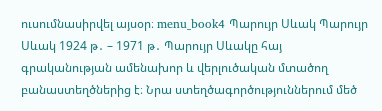ուսումնասիրվել այսօր։ menu_book4 Պարույր Սևակ Պարույր Սևակ 1924 թ․ – 1971 թ․ Պարույր Սևակը հայ գրականության ամենախոր և վերլուծական մտածող բանաստեղծներից է։ Նրա ստեղծագործություններում մեծ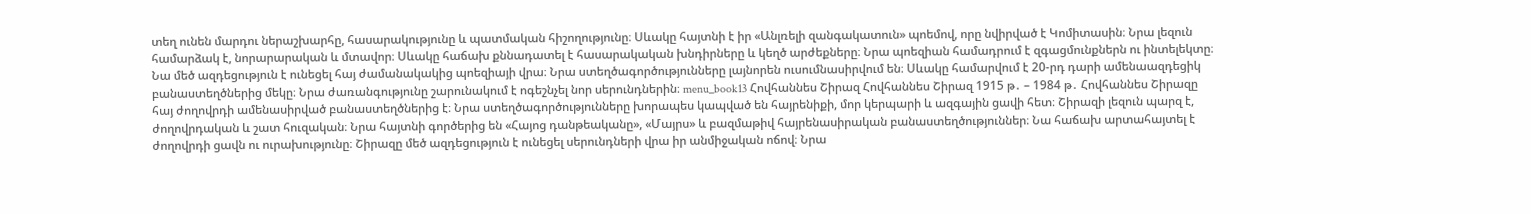տեղ ունեն մարդու ներաշխարհը, հասարակությունը և պատմական հիշողությունը։ Սևակը հայտնի է իր «Անլռելի զանգակատուն» պոեմով, որը նվիրված է Կոմիտասին։ Նրա լեզուն համարձակ է, նորարարական և մտավոր։ Սևակը հաճախ քննադատել է հասարակական խնդիրները և կեղծ արժեքները։ Նրա պոեզիան համադրում է զգացմունքներն ու ինտելեկտը։ Նա մեծ ազդեցություն է ունեցել հայ ժամանակակից պոեզիայի վրա։ Նրա ստեղծագործությունները լայնորեն ուսումնասիրվում են։ Սևակը համարվում է 20-րդ դարի ամենաազդեցիկ բանաստեղծներից մեկը։ Նրա ժառանգությունը շարունակում է ոգեշնչել նոր սերունդներին։ menu_book13 Հովհաննես Շիրազ Հովհաննես Շիրազ 1915 թ․ – 1984 թ․ Հովհաննես Շիրազը հայ ժողովրդի ամենասիրված բանաստեղծներից է։ Նրա ստեղծագործությունները խորապես կապված են հայրենիքի, մոր կերպարի և ազգային ցավի հետ։ Շիրազի լեզուն պարզ է, ժողովրդական և շատ հուզական։ Նրա հայտնի գործերից են «Հայոց դանթեականը», «Մայրս» և բազմաթիվ հայրենասիրական բանաստեղծություններ։ Նա հաճախ արտահայտել է ժողովրդի ցավն ու ուրախությունը։ Շիրազը մեծ ազդեցություն է ունեցել սերունդների վրա իր անմիջական ոճով։ Նրա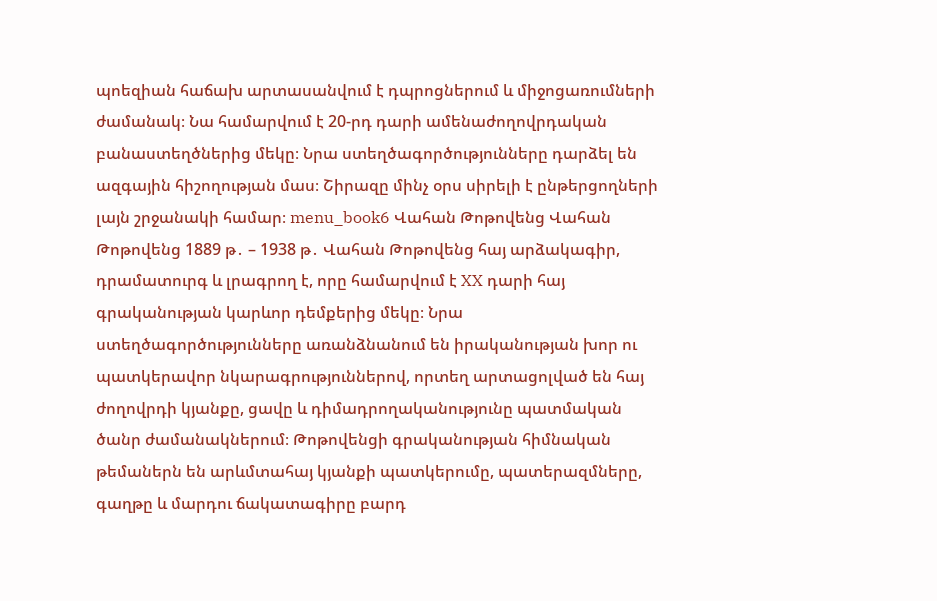պոեզիան հաճախ արտասանվում է դպրոցներում և միջոցառումների ժամանակ։ Նա համարվում է 20-րդ դարի ամենաժողովրդական բանաստեղծներից մեկը։ Նրա ստեղծագործությունները դարձել են ազգային հիշողության մաս։ Շիրազը մինչ օրս սիրելի է ընթերցողների լայն շրջանակի համար։ menu_book6 Վահան Թոթովենց Վահան Թոթովենց 1889 թ․ – 1938 թ․ Վահան Թոթովենց հայ արձակագիր, դրամատուրգ և լրագրող է, որը համարվում է XX դարի հայ գրականության կարևոր դեմքերից մեկը։ Նրա ստեղծագործությունները առանձնանում են իրականության խոր ու պատկերավոր նկարագրություններով, որտեղ արտացոլված են հայ ժողովրդի կյանքը, ցավը և դիմադրողականությունը պատմական ծանր ժամանակներում։ Թոթովենցի գրականության հիմնական թեմաներն են արևմտահայ կյանքի պատկերումը, պատերազմները, գաղթը և մարդու ճակատագիրը բարդ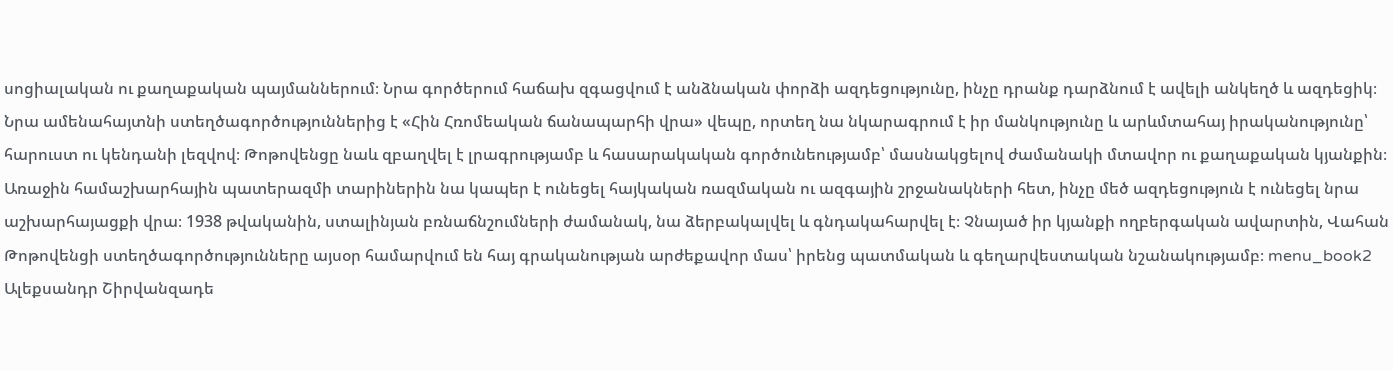սոցիալական ու քաղաքական պայմաններում։ Նրա գործերում հաճախ զգացվում է անձնական փորձի ազդեցությունը, ինչը դրանք դարձնում է ավելի անկեղծ և ազդեցիկ։ Նրա ամենահայտնի ստեղծագործություններից է «Հին Հռոմեական ճանապարհի վրա» վեպը, որտեղ նա նկարագրում է իր մանկությունը և արևմտահայ իրականությունը՝ հարուստ ու կենդանի լեզվով։ Թոթովենցը նաև զբաղվել է լրագրությամբ և հասարակական գործունեությամբ՝ մասնակցելով ժամանակի մտավոր ու քաղաքական կյանքին։ Առաջին համաշխարհային պատերազմի տարիներին նա կապեր է ունեցել հայկական ռազմական ու ազգային շրջանակների հետ, ինչը մեծ ազդեցություն է ունեցել նրա աշխարհայացքի վրա։ 1938 թվականին, ստալինյան բռնաճնշումների ժամանակ, նա ձերբակալվել և գնդակահարվել է։ Չնայած իր կյանքի ողբերգական ավարտին, Վահան Թոթովենցի ստեղծագործությունները այսօր համարվում են հայ գրականության արժեքավոր մաս՝ իրենց պատմական և գեղարվեստական նշանակությամբ։ menu_book2 Ալեքսանդր Շիրվանզադե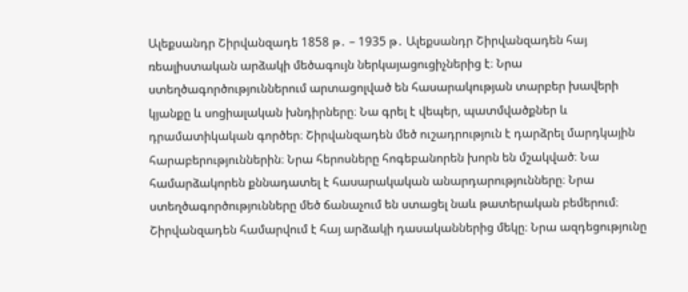Ալեքսանդր Շիրվանզադե 1858 թ․ – 1935 թ․ Ալեքսանդր Շիրվանզադեն հայ ռեալիստական արձակի մեծագույն ներկայացուցիչներից է։ Նրա ստեղծագործություններում արտացոլված են հասարակության տարբեր խավերի կյանքը և սոցիալական խնդիրները։ Նա գրել է վեպեր, պատմվածքներ և դրամատիկական գործեր։ Շիրվանզադեն մեծ ուշադրություն է դարձրել մարդկային հարաբերություններին։ Նրա հերոսները հոգեբանորեն խորն են մշակված։ Նա համարձակորեն քննադատել է հասարակական անարդարությունները։ Նրա ստեղծագործությունները մեծ ճանաչում են ստացել նաև թատերական բեմերում։ Շիրվանզադեն համարվում է հայ արձակի դասականներից մեկը։ Նրա ազդեցությունը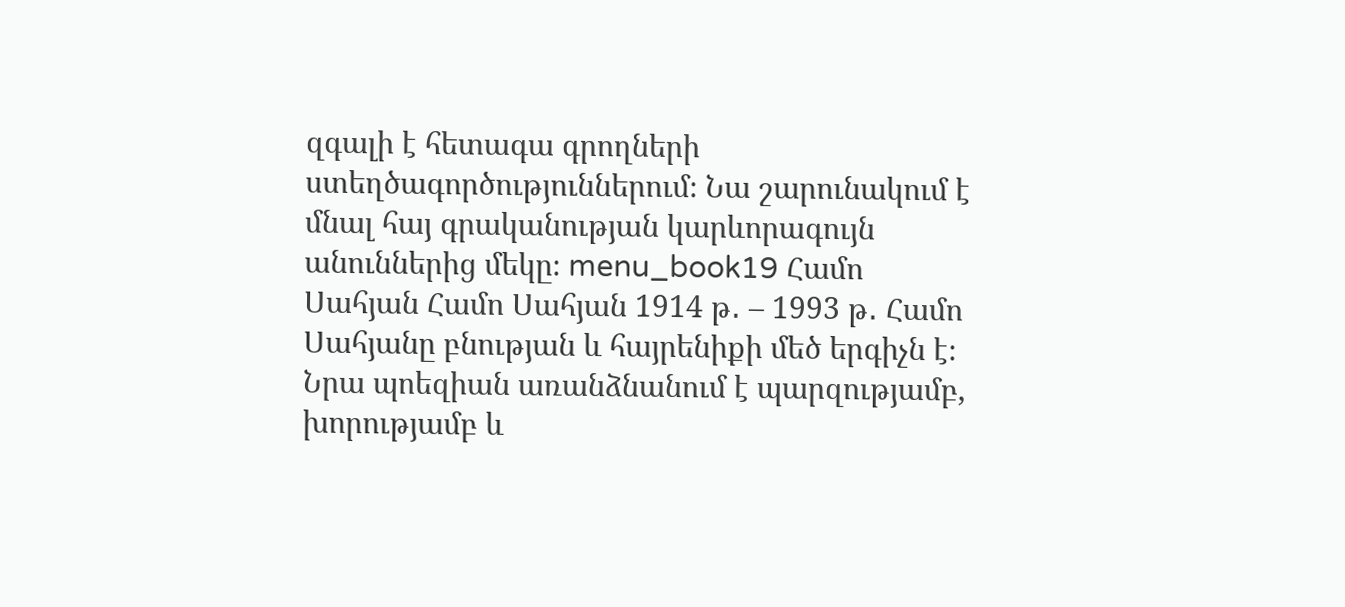զգալի է հետագա գրողների ստեղծագործություններում։ Նա շարունակում է մնալ հայ գրականության կարևորագույն անուններից մեկը։ menu_book19 Համո Սահյան Համո Սահյան 1914 թ․ – 1993 թ․ Համո Սահյանը բնության և հայրենիքի մեծ երգիչն է։ Նրա պոեզիան առանձնանում է պարզությամբ, խորությամբ և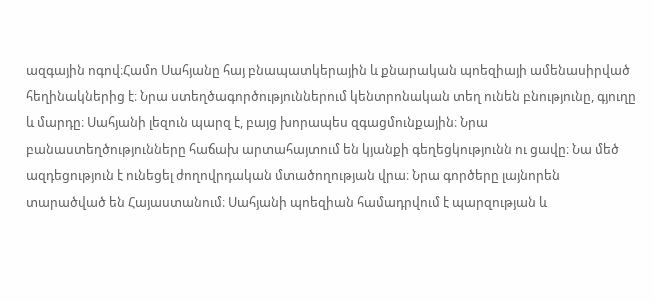ազգային ոգով։Համո Սահյանը հայ բնապատկերային և քնարական պոեզիայի ամենասիրված հեղինակներից է։ Նրա ստեղծագործություններում կենտրոնական տեղ ունեն բնությունը, գյուղը և մարդը։ Սահյանի լեզուն պարզ է, բայց խորապես զգացմունքային։ Նրա բանաստեղծությունները հաճախ արտահայտում են կյանքի գեղեցկությունն ու ցավը։ Նա մեծ ազդեցություն է ունեցել ժողովրդական մտածողության վրա։ Նրա գործերը լայնորեն տարածված են Հայաստանում։ Սահյանի պոեզիան համադրվում է պարզության և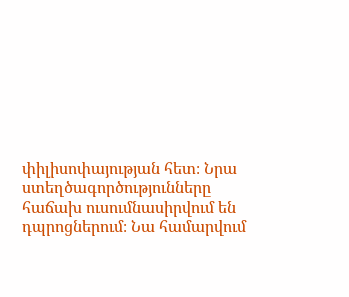փիլիսոփայության հետ։ Նրա ստեղծագործությունները հաճախ ուսումնասիրվում են դպրոցներում։ Նա համարվում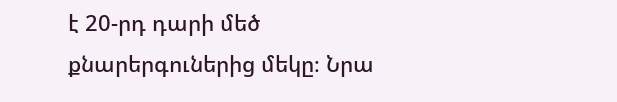է 20-րդ դարի մեծ քնարերգուներից մեկը։ Նրա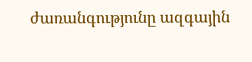ժառանգությունը ազգային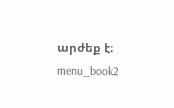արժեք է։ menu_book2